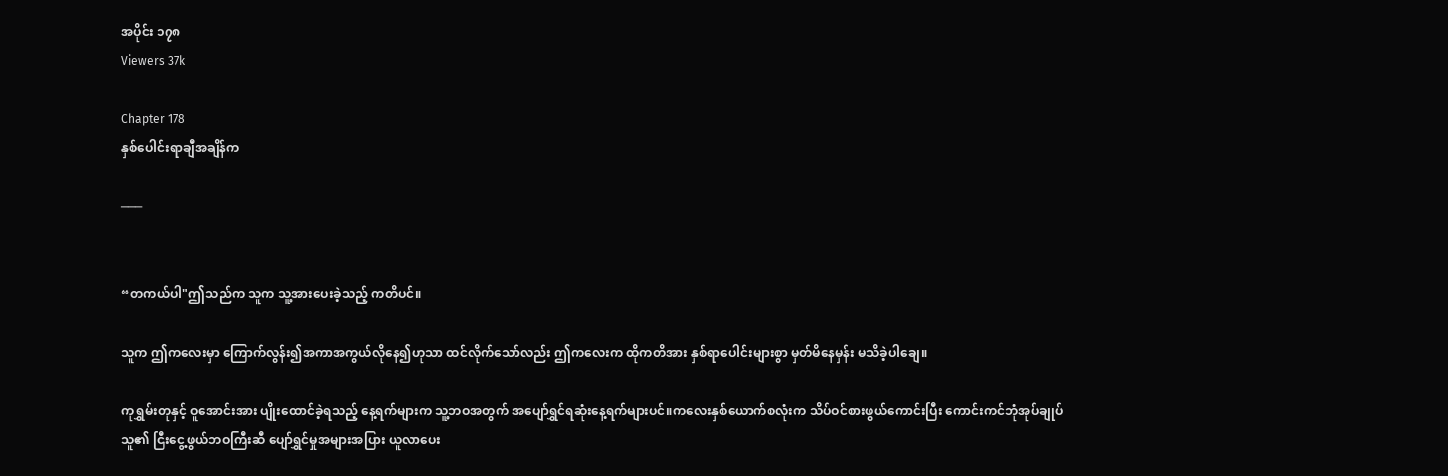အပိုင်း ၁၇၈
Viewers 37k

Chapter 178
နှစ်ပေါင်းရာချီအချိန်က

───


“တကယ်ပါ"ဤသည်က သူက သူ့အားပေးခဲ့သည့် ကတိပင်။

သူက ဤကလေးမှာ ကြောက်လွန်း၍အကာအကွယ်လိုနေ၍ဟုသာ ထင်လိုက်သော်လည်း ဤကလေးက ထိုကတိအား နှစ်ရာပေါင်းများစွာ မှတ်မိနေမှန်း မသိခဲ့ပါချေ။

ကုရွှမ်းတုနှင့် ဝူအောင်းအား ပျိုးထောင်ခဲ့ရသည့် နေ့ရက်များက သူ့ဘဝအတွက် အပျော်ရွှင်ရဆုံးနေ့ရက်များပင်။ကလေးနှစ်ယောက်စလုံးက သိပ်ဝင်စားဖွယ်ကောင်းပြီး ကောင်းကင်ဘုံအုပ်ချုပ်သူ၏ ငြီးငွေ့ဖွယ်ဘဝကြီးဆီ ပျော်ရွှင်မှုအများအပြား ယူလာပေး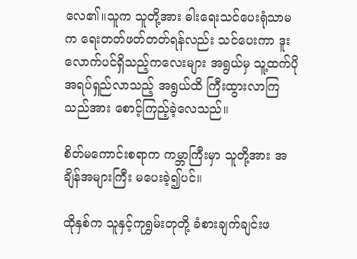လေ၏။သူက သူတို့အား ဓါးရေးသင်ပေးရုံသာမက ရေးတတ်ဖတ်တတ်ရန်လည်း သင်ပေးကာ ဒူးလောက်ပင်ရှိသည့်ကလေးများ အရွယ်မှ သူ့ထက်ပိုအရပ်ရှည်လာသည့် အရွယ်ထိ ကြီးထွားလာကြသည်အား စောင့်ကြည့်ခဲ့လေသည်။

စိတ်မကောင်းစရာက ကမ္ဘာကြီးမှာ သူတို့အား အချိန်အများကြီး မပေးခဲ့၍ပင်။

ထိုနှစ်က သူနှင့်ကုရွှမ်းတုတို့ ခံစားချက်ချင်းဖ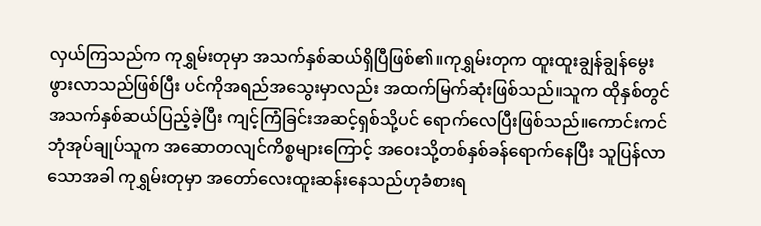လှယ်ကြသည်က ကုရွှမ်းတုမှာ အသက်နှစ်ဆယ်ရှိပြီဖြစ်၏။ကုရွှမ်းတုက ထူးထူးချွန်ချွန်မွေးဖွားလာသည်ဖြစ်ပြီး ပင်ကိုအရည်အသွေးမှာလည်း အထက်မြက်ဆုံးဖြစ်သည်။သူက ထိုနှစ်တွင် အသက်နှစ်ဆယ်ပြည့်ခဲ့ပြီး ကျင့်ကြံခြင်းအဆင့်ရှစ်သို့ပင် ရောက်လေပြီးဖြစ်သည်။ကောင်းကင်ဘုံအုပ်ချုပ်သူက အဆောတလျင်ကိစ္စများကြောင့် အဝေးသို့တစ်နှစ်ခန်ရောက်နေပြီး သူပြန်လာသောအခါ ကုရွှမ်းတုမှာ အတော်လေးထူးဆန်းနေသည်ဟုခံစားရ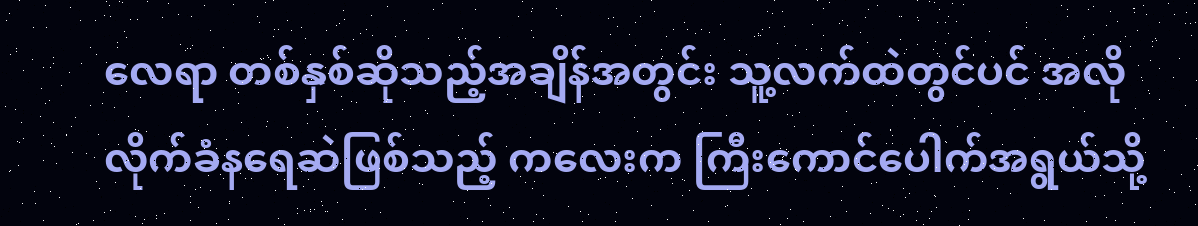လေရာ တစ်နှစ်ဆိုသည့်အချိန်အတွင်း သူ့လက်ထဲတွင်ပင် အလိုလိုက်ခံနရေဆဲဖြစ်သည့် ကလေးက ကြီးကောင်ပေါက်အရွယ်သို့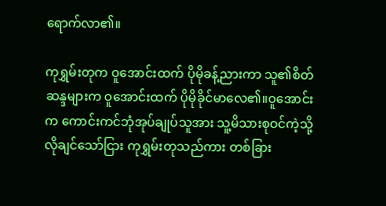ရောက်လာ၏။

ကုရွှမ်းတုက ဝူအောင်းထက် ပိုမိုခန့်ညားကာ သူ၏စိတ်ဆန္ဒများက ဝူအောင်းထက် ပိုမိုခိုင်မာလေ၏။ဝူအောင်းက ကောင်းကင်ဘုံအုပ်ချုပ်သူအား သူ့မိသားစုဝင်ကဲ့သို့ လိုချင်သော်ငြား ကုရွှမ်းတုသည်ကား တစ်ခြား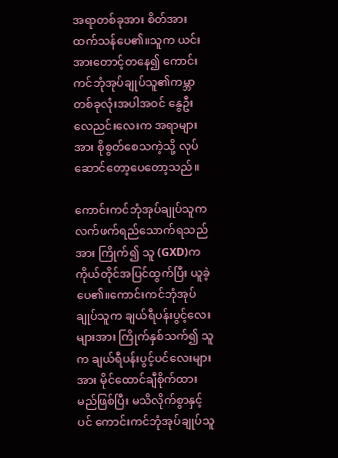အရာတစ်ခုအား စိတ်အားထက်သန်ပေ၏။သူက ယင်းအားတောင့်တနေ၍ ကောင်းကင်ဘုံအုပ်ချုပ်သူ၏ကမ္ဘာတစ်ခုလုံးအပါအဝင် နွေဦးလေညင်းလေးက အရာများအား စိုစွတ်စေသကဲ့သို့ လုပ်ဆောင်တော့ပေတော့သည်။

ကောင်းကင်ဘုံအုပ်ချုပ်သူက လက်ဖက်ရည်သောက်ရသည်အား ကြိုက်၍ သူ (GXD)က ကိုယ်တိုင်အပြင်ထွက်ပြီး ယူခဲ့ပေ၏။ကောင်းကင်ဘုံအုပ်ချုပ်သူက ချယ်ရီပန်းပွင့်လေးများအား ကြိုက်နှစ်သက်၍ သူက ချယ်ရီပန်းပွင့်ပင်လေးများအား မိုင်ထောင်ချီစိုက်ထားမည်ဖြစ်ပြီး မသိလိုက်စွာနှင့်ပင် ကောင်းကင်ဘုံအုပ်ချုပ်သူ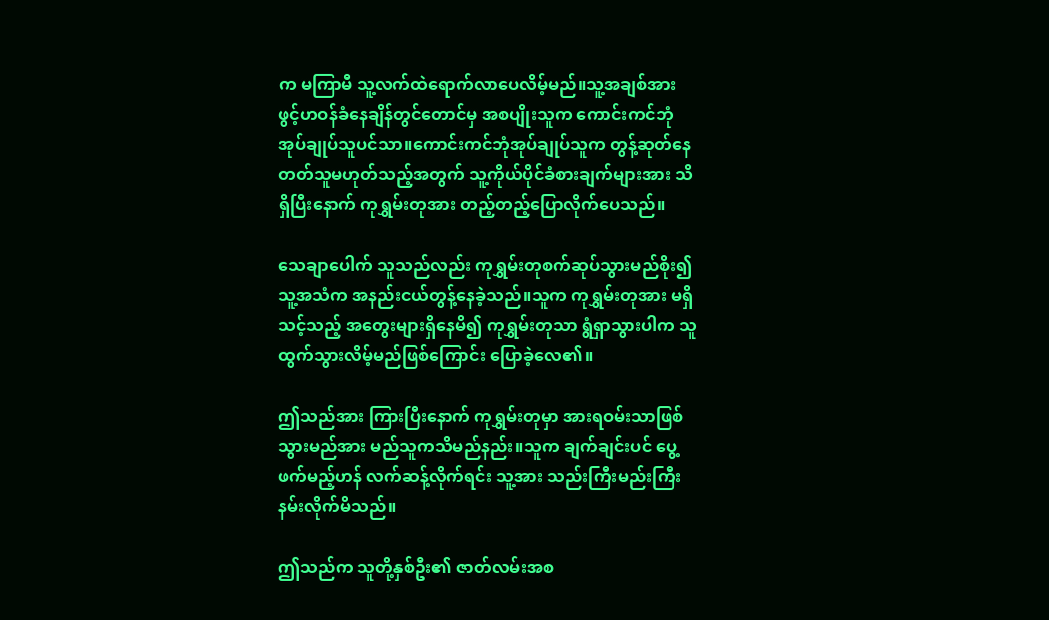က မကြာမီ သူ့လက်ထဲရောက်လာပေလိမ့်မည်။သူ့အချစ်အား ဖွင့်ဟဝန်ခံနေချိန်တွင်တောင်မှ အစပျိုးသူက ကောင်းကင်ဘုံအုပ်ချုပ်သူပင်သာ။ကောင်းကင်ဘုံအုပ်ချုပ်သူက တွန့်ဆုတ်နေတတ်သူမဟုတ်သည့်အတွက် သူ့ကိုယ်ပိုင်ခံစားချက်များအား သိရှိပြီးနောက် ကုရွှမ်းတုအား တည့်တည့်ပြောလိုက်ပေသည်။

သေချာပေါက် သူသည်လည်း ကုရွှမ်းတုစက်ဆုပ်သွားမည်စိုး၍ သူ့အသံက အနည်းငယ်တွန့်နေခဲ့သည်။သူက ကုရွှမ်းတုအား မရှိသင့်သည့် အတွေးများရှိနေမိ၍ ကုရွှမ်းတုသာ ရွံရှာသွားပါက သူထွက်သွားလိမ့်မည်ဖြစ်ကြောင်း ပြောခဲ့လေ၏။

ဤသည်အား ကြားပြီးနောက် ကုရွှမ်းတုမှာ အားရဝမ်းသာဖြစ်သွားမည်အား မည်သူကသိမည်နည်း။သူက ချက်ချင်းပင် ပွေ့ဖက်မည့်ဟန် လက်ဆန့်လိုက်ရင်း သူ့အား သည်းကြီးမည်းကြီးနမ်းလိုက်မိသည်။

ဤသည်က သူတို့နှစ်ဦး၏ ဇာတ်လမ်းအစ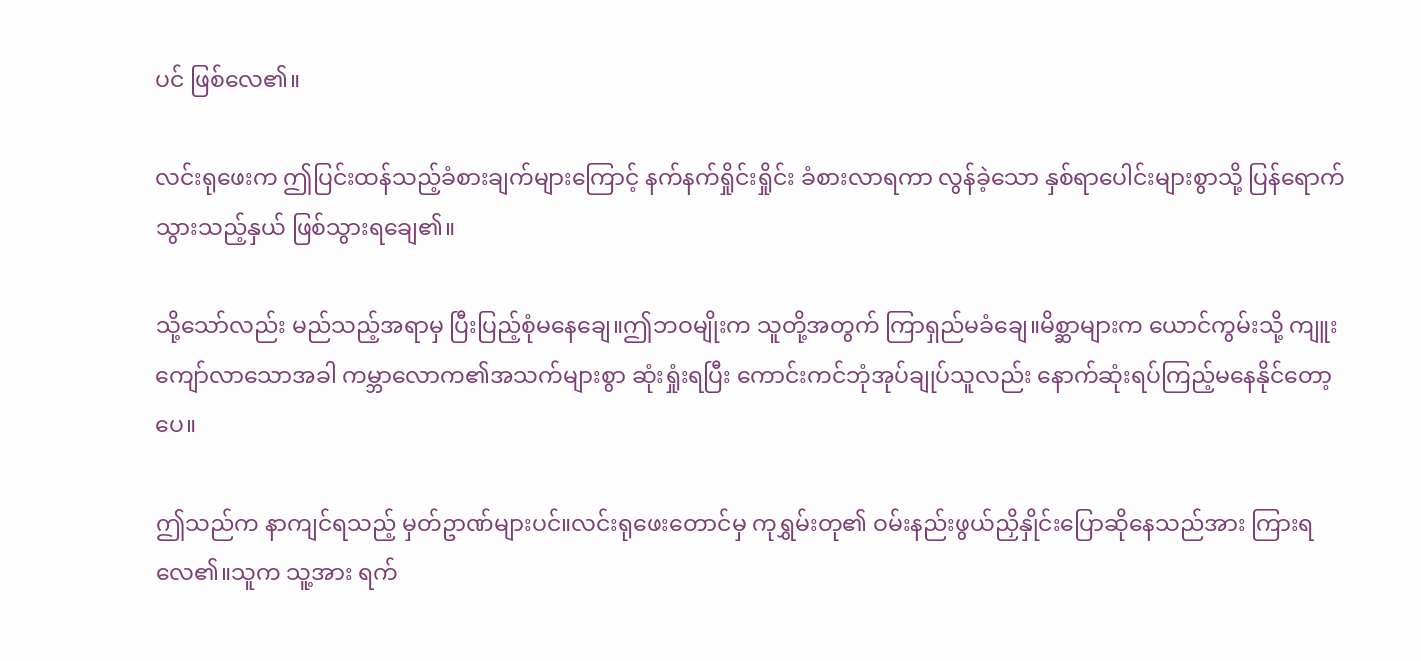ပင် ဖြစ်လေ၏။

လင်းရုဖေးက ဤပြင်းထန်သည့်ခံစားချက်များကြောင့် နက်နက်ရှိုင်းရှိုင်း ခံစားလာရကာ လွန်ခဲ့သော နှစ်ရာပေါင်းများစွာသို့ ပြန်ရောက်သွားသည့်နှယ် ဖြစ်သွားရချေ၏။

သို့သော်လည်း မည်သည့်အရာမှ ပြီးပြည့်စုံမနေချေ။ဤဘဝမျိုးက သူတို့အတွက် ကြာရှည်မခံချေ။မိစ္ဆာများက ယောင်ကွမ်းသို့ ကျူးကျော်လာသောအခါ ကမ္ဘာလောက၏အသက်များစွာ ဆုံးရှုံးရပြီး ကောင်းကင်ဘုံအုပ်ချုပ်သူလည်း နောက်ဆုံးရပ်ကြည့်မနေနိုင်တော့ပေ။

ဤသည်က နာကျင်ရသည့် မှတ်ဥာဏ်များပင်။လင်းရုဖေးတောင်မှ ကုရွှမ်းတု၏ ဝမ်းနည်းဖွယ်ညှိနှိုင်းပြောဆိုနေသည်အား ကြားရလေ၏။သူက သူ့အား ရက်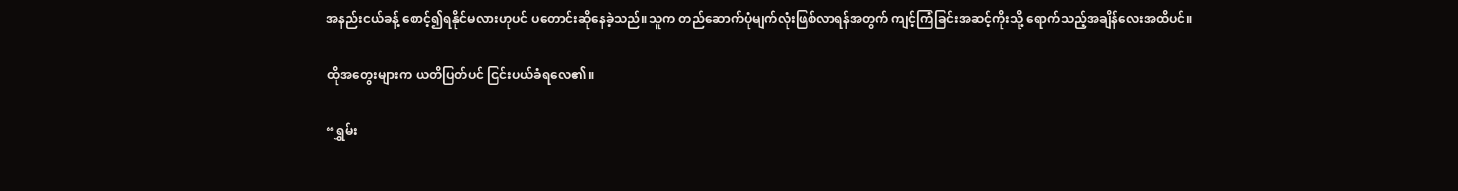အနည်းငယ်ခန့် စောင့်၍ရနိုင်မလားဟုပင် ပတောင်းဆိုနေခဲ့သည်။သူက တည်ဆောက်ပုံမျက်လုံးဖြစ်လာရန်အတွက် ကျင့်ကြံခြင်းအဆင့်ကိုးသို့ ရောက်သည့်အချိန်လေးအထိပင်။

ထိုအတွေးများက ယတိပြတ်ပင် ငြင်းပယ်ခံရလေ၏။

“ရွှမ်း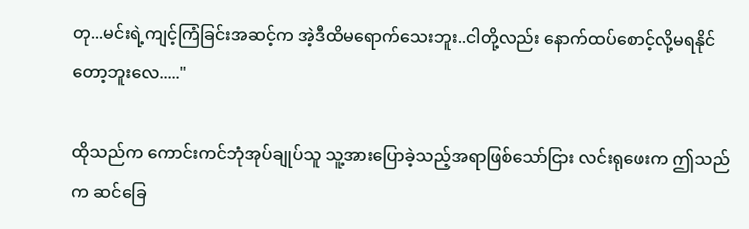တု...မင်းရဲ့ကျင့်ကြံခြင်းအဆင့်က အဲ့ဒီထိမရောက်သေးဘူး..ငါတို့လည်း နောက်ထပ်စောင့်လို့မရနိုင်တော့ဘူးလေ....."

ထိုသည်က ကောင်းကင်ဘုံအုပ်ချုပ်သူ သူ့အားပြောခဲ့သည့်အရာဖြစ်သော်ငြား လင်းရုဖေးက ဤသည်က ဆင်ခြေ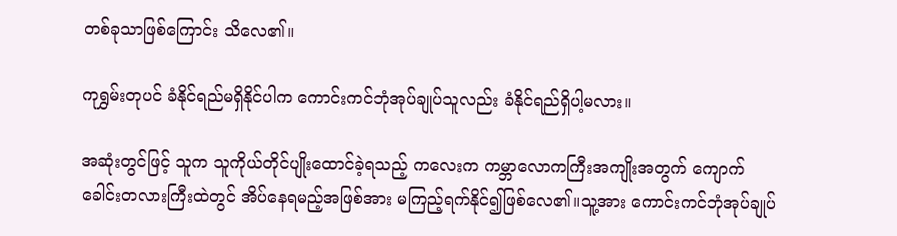တစ်ခုသာဖြစ်ကြောင်း သိလေ၏။

ကုရွှမ်းတုပင် ခံနိုင်ရည်မရှိနိုင်ပါက ကောင်းကင်ဘုံအုပ်ချုပ်သူလည်း ခံနိုင်ရည်ရှိပါ့မလား။

အဆုံးတွင်ဖြင့် သူက သူကိုယ်တိုင်ပျိုးထောင်ခဲ့ရသည့် ကလေးက ကမ္ဘာလောကကြီးအကျိုးအတွက် ကျောက်ခေါင်းတလားကြီးထဲတွင် အိပ်နေရမည့်အဖြစ်အား မကြည့်ရက်နိုင်၍ဖြစ်လေ၏။သူ့အား ကောင်းကင်ဘုံအုပ်ချုပ်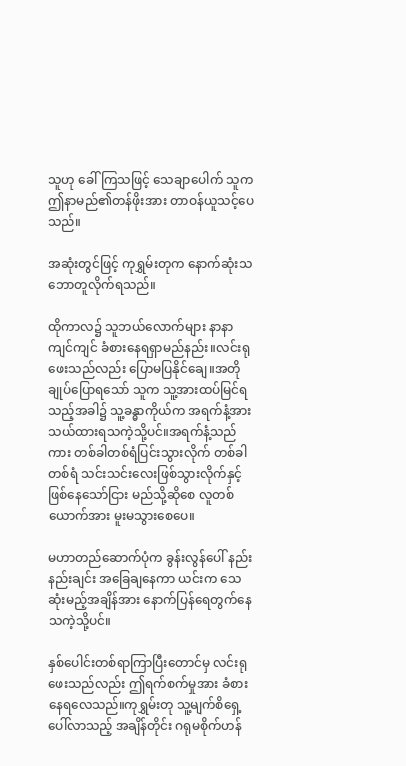သူဟု ခေါ်ကြသဖြင့် သေချာပေါက် သူက ဤနာမည်၏တန်ဖိုးအား တာဝန်ယူသင့်ပေသည်။

အဆုံးတွင်ဖြင့် ကုရွှမ်းတုက နောက်ဆုံးသဘောတူလိုက်ရသည်။

ထိုကာလ၌ သူဘယ်လောက်များ နာနာကျင်ကျင် ခံစားနေရရှာမည်နည်း။လင်းရုဖေးသည်လည်း ပြောမပြနိုင်ချေ။အတိုချုပ်ပြောရသော် သူက သူ့အားထပ်မြင်ရသည့်အခါ၌ သူ့ခန္ဓာကိုယ်က အရက်နံ့အား သယ်ထားရသကဲ့သို့ပင်။အရက်နံ့သည်ကား တစ်ခါတစ်ရံပြင်းသွားလိုက် တစ်ခါတစ်ရံ သင်းသင်းလေးဖြစ်သွားလိုက်နှင့် ဖြစ်နေသော်ငြား မည်သို့ဆိုစေ လူတစ်ယောက်အား မူးမသွားစေပေ။

မဟာတည်ဆောက်ပုံက ခွန်းလွန်ပေါ် နည်းနည်းချင်း အခြေချနေကာ ယင်းက သေဆုံးမည့်အချိန်အား နောက်ပြန်ရေတွက်နေသကဲ့သို့ပင်။

နှစ်ပေါင်းတစ်ရာကြာပြီးတောင်မှ လင်းရုဖေးသည်လည်း ဤရက်စက်မှုအား ခံစားနေရလေသည်။ကုရွှမ်းတု သူ့မျက်စိရှေ့ပေါ်လာသည့် အချိန်တိုင်း ဂရုမစိုက်ဟန်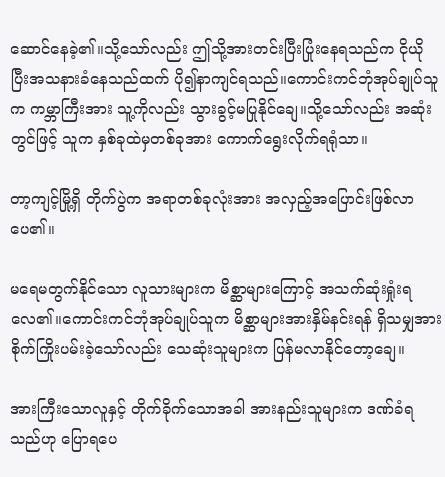ဆောင်နေခဲ့၏။သို့သော်လည်း ဤသို့အားတင်းပြီးပြုံးနေရသည်က ငိုယိုပြီးအသနားခံနေသည်ထက် ပို၍နာကျင်ရသည်။ကောင်းကင်ဘုံအုပ်ချုပ်သူက ကမ္ဘာကြီးအား သူ့ကိုလည်း သွားခွင့်မပြုနိုင်ချေ။သို့သော်လည်း အဆုံးတွင်ဖြင့် သူက နှစ်ခုထဲမှတစ်ခုအား ကောက်ရွေးလိုက်ရရုံသာ။

တာ့ကျင့်မြို့ရှိ တိုက်ပွဲက အရာတစ်ခုလုံးအား အလှည့်အပြောင်းဖြစ်လာပေ၏။

မရေမတွက်နိုင်သော လူသားများက မိစ္ဆာများကြောင့် အသက်ဆုံးရှုံးရလေ၏။ကောင်းကင်ဘုံအုပ်ချုပ်သူက မိစ္ဆာများအားနှိမ်နင်းရန် ရှိသမျှအားစိုက်ကြိုးပမ်းခဲ့သော်လည်း သေဆုံးသူများက ပြန်မလာနိုင်တော့ချေ။

အားကြီးသောလူနှင့် တိုက်ခိုက်သောအခါ အားနည်းသူများက ဒဏ်ခံရသည်ဟု ပြောရပေ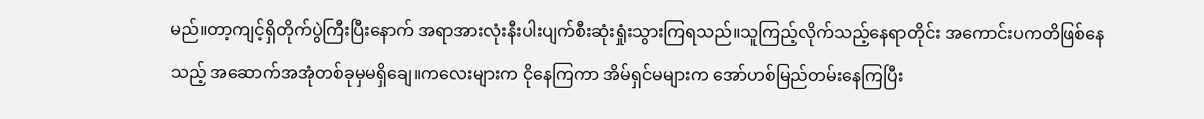မည်။တာ့ကျင့်ရှိတိုက်ပွဲကြီးပြီးနောက် အရာအားလုံးနီးပါးပျက်စီးဆုံးရှုံးသွားကြရသည်။သူကြည့်လိုက်သည့်နေရာတိုင်း အကောင်းပကတိဖြစ်နေသည့် အဆောက်အအုံတစ်ခုမှမရှိချေ။ကလေးများက ငိုနေကြကာ အိမ်ရှင်မများက အော်ဟစ်မြည်တမ်းနေကြပြီး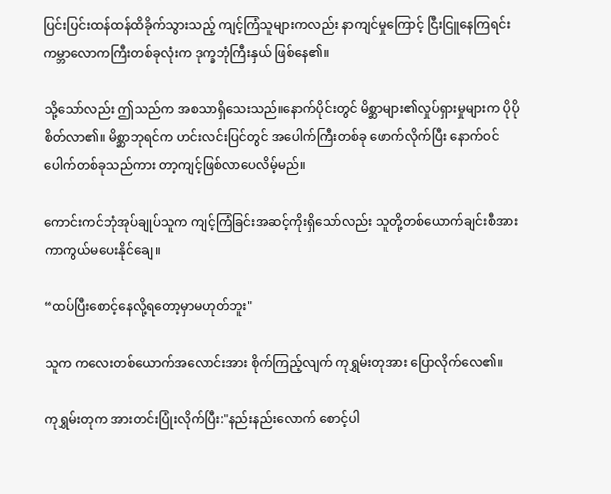ပြင်းပြင်းထန်ထန်ထိခိုက်သွားသည့် ကျင့်ကြံသူများကလည်း နာကျင်မှုကြောင့် ငြီးငြူနေကြရင်း ကမ္ဘာလောကကြီးတစ်ခုလုံးက ဒုက္ခဘုံကြီးနှယ် ဖြစ်နေ၏။

သို့သော်လည်း ဤသည်က အစသာရှိသေးသည်။နောက်ပိုင်းတွင် မိစ္ဆာများ၏လှုပ်ရှားမှုများက ပိုပိုစိတ်လာ၏။ မိစ္ဆာဘုရင်က ဟင်းလင်းပြင်တွင် အပေါက်ကြီးတစ်ခု ဖောက်လိုက်ပြီး နောက်ဝင်ပေါက်တစ်ခုသည်ကား တာ့ကျင့်ဖြစ်လာပေလိမ့်မည်။

ကောင်းကင်ဘုံအုပ်ချုပ်သူက ကျင့်ကြံခြင်းအဆင့်ကိုးရှိသော်လည်း သူတို့တစ်ယောက်ချင်းစီအား ကာကွယ်မပေးနိုင်ချေ။

“ထပ်ပြီးစောင့်နေလို့ရတော့မှာမဟုတ်ဘူး"

သူက ကလေးတစ်ယောက်အလောင်းအား စိုက်ကြည့်လျက် ကုရွှမ်းတုအား ပြောလိုက်လေ၏။

ကုရွှမ်းတုက အားတင်းပြုံးလိုက်ပြီး:"နည်းနည်းလောက် စောင့်ပါ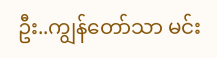ဦး..ကျွန်တော်သာ မင်း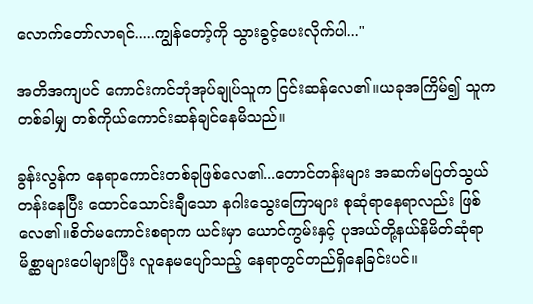လောက်တော်လာရင်.....ကျွန်တော့်ကို သွားခွင့်ပေးလိုက်ပါ..."

အတိအကျပင် ကောင်းကင်ဘုံအုပ်ချုပ်သူက ငြင်းဆန်လေ၏။ယခုအကြိမ်၍ သူက တစ်ခါမျှ တစ်ကိုယ်ကောင်းဆန်ချင်နေမိသည်။

ခွန်းလွန်က နေရာကောင်းတစ်ခုဖြစ်လေ၏...တောင်တန်းများ အဆက်မပြတ်သွယ်တန်းနေပြီး ထောင်သောင်းချီသော နဂါးသွေးကြောများ စုဆုံရာနေရာလည်း ဖြစ်လေ၏။စိတ်မကောင်းစရာက ယင်းမှာ ယောင်ကွမ်းနှင့် ပုအယ်တို့နယ်နိမိတ်ဆုံရာ မိစ္ဆာများပေါများပြီး လူနေမပျော်သည့် နေရာတွင်တည်ရှိနေခြင်းပင်။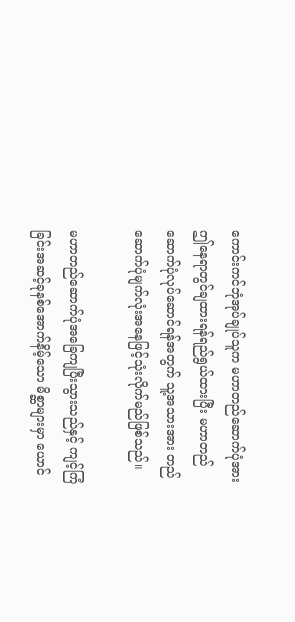ကောင်းကင်ဘုံအုပ်ချုပ်သူက မဟာတည်ဆောက်ပုံအား ဤနေရာတွင်ချထားရန်ရည်ရွယ်ထားပြီး မဟာတည်ဆောက်ပုံလုပ်ဆောင်ရန်အတွက် သူ့အသားအား တည်ဆောက်ပုံမျက်လုံးအနေဖြင့်သုံးလိုက်မည်ဖြစ်သည်။

မဟာတည်ဆောက်ပုံအခြေကျပြီးသွားသည်နှင့် ကျင့်ကြံခြင်းအဆင့်ခုနစ်အောက်နိမ့်သော မိစ္ဆာများမှာ ယောင်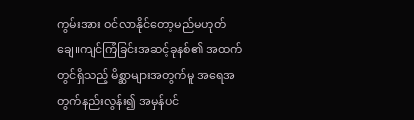ကွမ်းအား ဝင်လာနိုင်တော့မည်မဟုတ်ချေ။ကျင်ကြံခြင်းအဆင့်ခုနစ်၏ အထက်တွင်ရှိသည့် မိစ္ဆာများအတွက်မူ အရေအတွက်နည်းလွန်း၍ အမှန်ပင်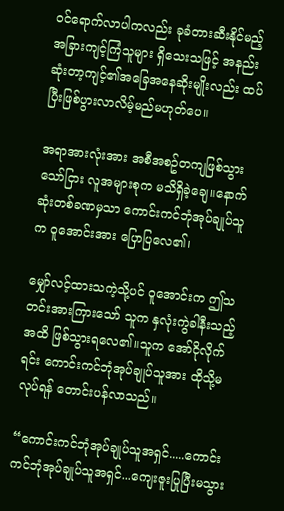ဝင်ရောက်လာပါကလည်း ခုခံတားဆီးနိုင်မည့် အခြားကျင့်ကြံသူများ ရှိသေးသဖြင့် အနည်းဆုံးတာ့ကျင့်၏အခြေအနေဆိုးမျိုးလည်း ထပ်ပြီးဖြစ်ပွားလာလိမ့်မည်မဟုတ်ပေ။

အရာအားလုံးအား အစီအစဥ်တကျဖြစ်သွားသော်ငြား လူအများစုက မသိရှိခဲ့ချေ။နောက်ဆုံးတစ်ခဏမှသာ ကောင်းကင်ဘုံအုပ်ချုပ်သူက ဝူအောင်းအား ပြောပြလေ၏၊

မျှော်လင့်ထားသကဲ့သို့ပင် ဝူအောင်းက ဤသတင်းအားကြားသော် သူက နှလုံးကွဲခါနီးသည့်အထိ ဖြစ်သွားရလေ၏။သူက အော်ငိုလိုက်ရင်း ကောင်းကင်ဘုံအုပ်ချုပ်သူအား ထိုသို့မလုပ်ရန် တောင်းပန်လာသည်။

“ကောင်းကင်ဘုံအုပ်ချုပ်သူအရှင်.....ကောင်းကင်ဘုံအုပ်ချုပ်သူအရှင်...ကျေးဇူးပြုပြီးမသွား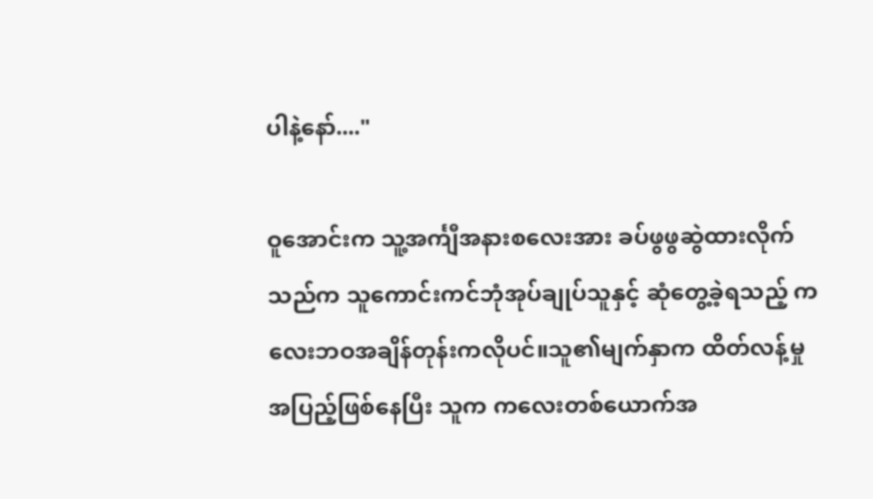ပါနဲ့နော်...."

ဝူအောင်းက သူ့အင်္ကျီအနားစလေးအား ခပ်ဖွဖွဆွဲထားလိုက်သည်က သူကောင်းကင်ဘုံအုပ်ချုပ်သူနှင့် ဆုံတွေ့ခဲ့ရသည့် ကလေးဘဝအချိန်တုန်းကလိုပင်။သူ၏မျက်နှာက ထိတ်လန့်မှုအပြည့်ဖြစ်နေပြီး သူက ကလေးတစ်ယောက်အ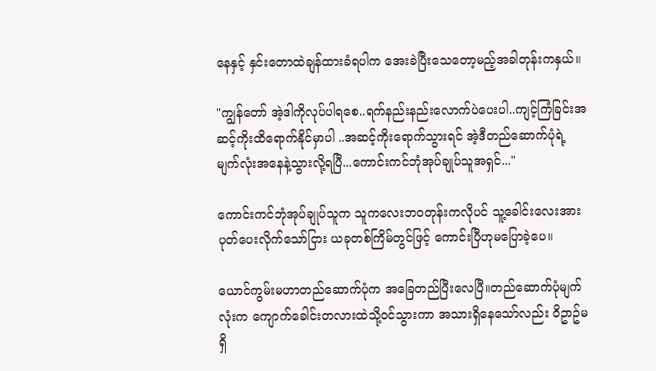နေနှင့် နှင်းတောထဲချန်ထားခံရပါက အေးခဲပြီးသေတော့မည့်အခါတုန်းကနှယ်။

"ကျွန်တော် အဲ့ဒါကိုလုပ်ပါရစေ..ရက်နည်းနည်းလောက်ပဲပေးပါ..ကျင့်ကြံခြင်းအဆင့်ကိုးထိရောက်နိုင်မှာပါ ..အဆင့်ကိုးရောက်သွားရင် အဲ့ဒီတည်ဆောက်ပုံရဲ့ မျက်လုံးအနေနဲ့သွားလို့ရပြီ...ကောင်းကင်ဘုံအုပ်ချုပ်သူအရှင်..."

ကောင်းကင်ဘုံအုပ်ချုပ်သူက သူကလေးဘဝတုန်းကလိုပင် သူ့ခေါင်းလေးအား ပုတ်ပေးလိုက်သော်ငြား ယခုတစ်ကြိမ်တွင်ဖြင့် ကောင်းပြီဟုမပြောခဲ့ပေ။

ယောင်ကွမ်းမဟာတည်ဆောက်ပုံက အခြေတည်ပြီးလေပြီ။တည်ဆောက်ပုံမျက်လုံးက ကျောက်ခေါင်းတလားထဲသို့ဝင်သွားကာ အသားရှိနေသော်လည်း ဝိဥာဥ်မရှိ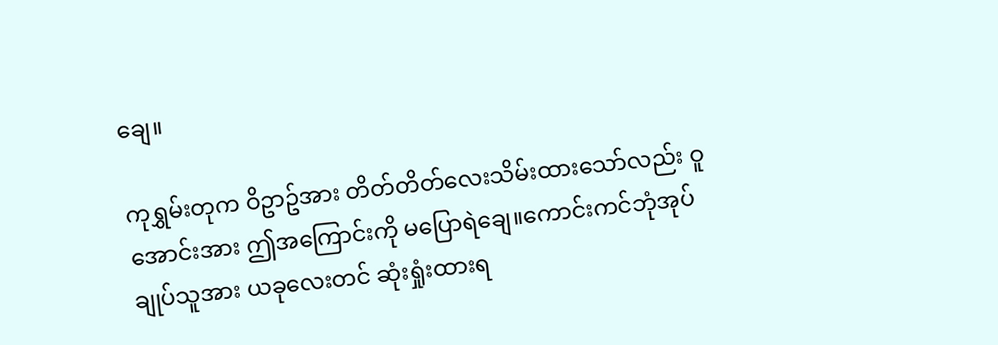ချေ။

ကုရွှမ်းတုက ဝိဥာဥ်အား တိတ်တိတ်လေးသိမ်းထားသော်လည်း ဝူအောင်းအား ဤအကြောင်းကို မပြောရဲချေ။ကောင်းကင်ဘုံအုပ်ချုပ်သူအား ယခုလေးတင် ဆုံးရှုံးထားရ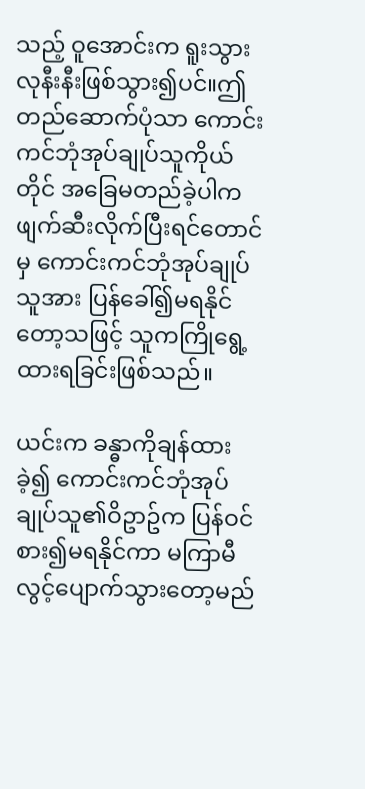သည့် ဝူအောင်းက ရူးသွားလုနီးနီးဖြစ်သွား၍ပင်။ဤတည်ဆောက်ပုံသာ ကောင်းကင်ဘုံအုပ်ချုပ်သူကိုယ်တိုင် အခြေမတည်ခဲ့ပါက ဖျက်ဆီးလိုက်ပြီးရင်တောင်မှ ကောင်းကင်ဘုံအုပ်ချုပ်သူအား ပြန်ခေါ်၍မရနိုင်တော့သဖြင့် သူကကြိုရွေ့ထားရခြင်းဖြစ်သည်။

ယင်းက ခန္ဓာကိုချန်ထားခဲ့၍ ကောင်းကင်ဘုံအုပ်ချုပ်သူ၏ဝိဥာဥ်က ပြန်ဝင်စား၍မရနိုင်ကာ မကြာမီလွင့်ပျောက်သွားတော့မည်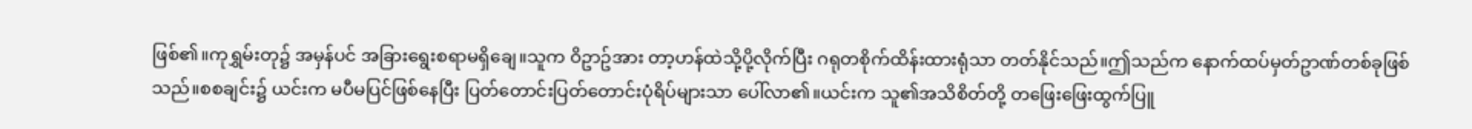ဖြစ်၏။ကုရွှမ်းတု၌ အမှန်ပင် အခြားရွေးစရာမရှိချေ။သူက ဝိဥာဥ်အား တာ့ဟန်ထဲသို့ပို့လိုက်ပြီး ဂရုတစိုက်ထိန်းထားရုံသာ တတ်နိုင်သည်။ဤသည်က နောက်ထပ်မှတ်ဥာဏ်တစ်ခုဖြစ်သည်။စစချင်း၌ ယင်းက မပီမပြင်ဖြစ်နေပြီး ပြတ်တောင်းပြတ်တောင်းပုံရိပ်များသာ ပေါ်လာ၏။ယင်းက သူ၏အသိစိတ်တို့ တဖြေးဖြေးထွက်ပြူ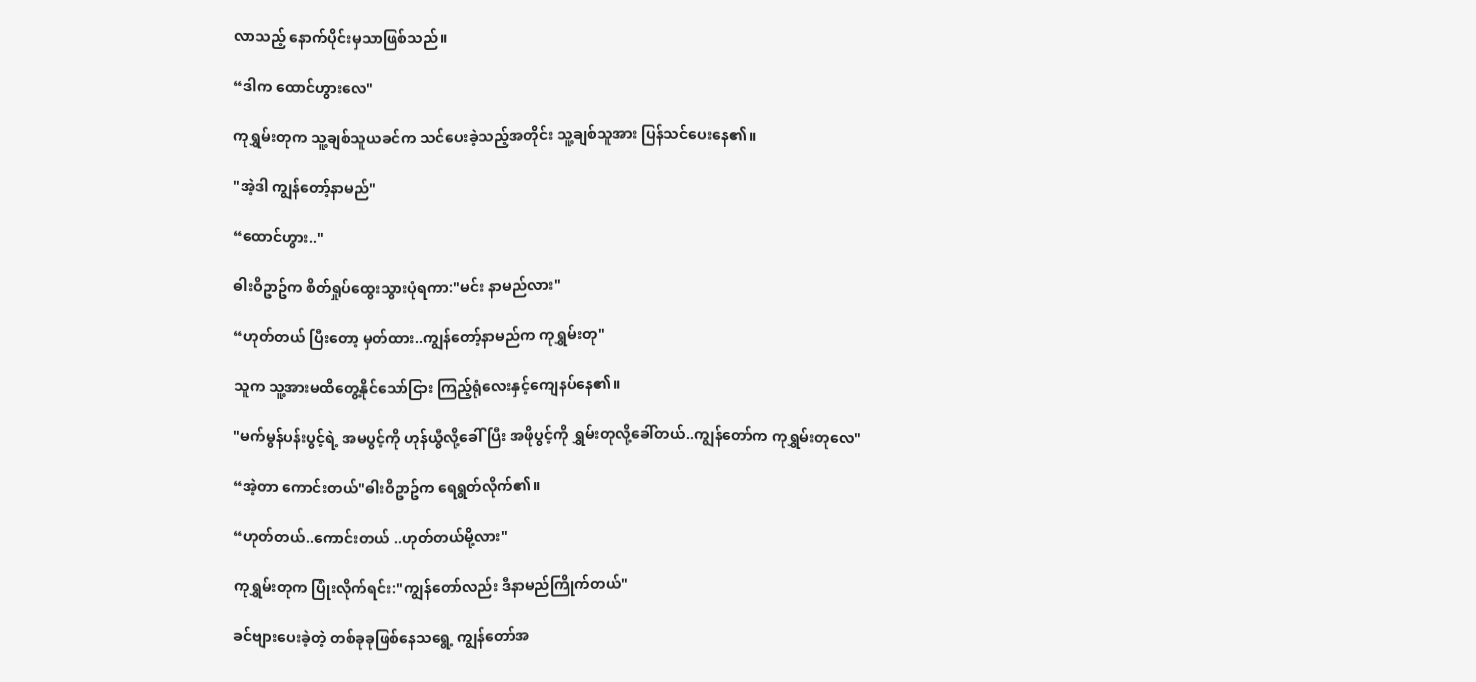လာသည့် နောက်ပိုင်းမှသာဖြစ်သည်။

“ဒါက ထောင်ဟွားလေ"

ကုရွှမ်းတုက သူ့ချစ်သူယခင်က သင်ပေးခဲ့သည့်အတိုင်း သူ့ချစ်သူအား ပြန်သင်ပေးနေ၏။

"အဲ့ဒါ ကျွန်တော့်နာမည်"

“ထောင်ဟွား.."

ဓါးဝိဥာဥ်က စိတ်ရှုပ်ထွေးသွားပုံရကာ:"မင်း နာမည်လား"

“ဟုတ်တယ် ပြီးတော့ မှတ်ထား..ကျွန်တော့်နာမည်က ကုရွှမ်းတု"

သူက သူ့အားမထိတွေ့နိုင်သော်ငြား ကြည့်ရုံလေးနှင့်ကျေနပ်နေ၏။

"မက်မွန်ပန်းပွင့်ရဲ့ အမပွင့်ကို ဟုန်ယွီလို့ခေါ်ပြီး အဖိုပွင့်ကို ရွှမ်းတုလို့ခေါ်တယ်..ကျွန်တော်က ကုရွှမ်းတုလေ"

“အဲ့တာ ကောင်းတယ်"ဓါးဝိဥာဥ်က ရေရွတ်လိုက်၏။

“ဟုတ်တယ်..ကောင်းတယ် ..ဟုတ်တယ်မို့လား"

ကုရွှမ်းတုက ပြုံးလိုက်ရင်း:"ကျွန်တော်လည်း ဒီနာမည်ကြိုက်တယ်"

ခင်ဗျားပေးခဲ့တဲ့ တစ်ခုခုဖြစ်နေသရွေ့ ကျွန်တော်အ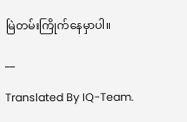မြဲတမ်းကြိုက်နေမှာပါ။

__

Translated By IQ-Team.